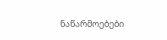ნაწარმოებები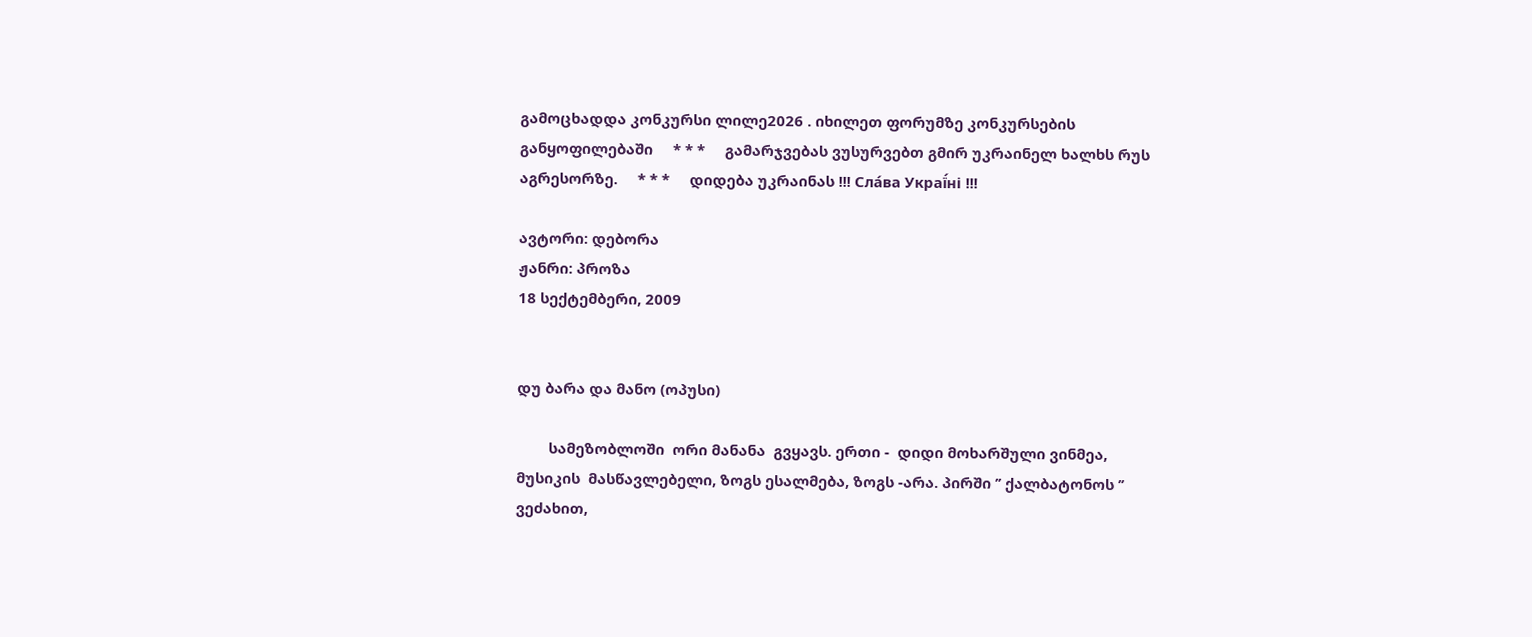გამოცხადდა კონკურსი ლილე2026 . იხილეთ ფორუმზე კონკურსების განყოფილებაში     * * *     გამარჯვებას ვუსურვებთ გმირ უკრაინელ ხალხს რუს აგრესორზე.     * * *     დიდება უკრაინას !!! Сла́ва Украї́ні !!!

ავტორი: დებორა
ჟანრი: პროზა
18 სექტემბერი, 2009


დუ ბარა და მანო (ოპუსი)

        სამეზობლოში  ორი მანანა  გვყავს. ერთი -  დიდი მოხარშული ვინმეა, მუსიკის  მასწავლებელი, ზოგს ესალმება, ზოგს -არა. პირში ’’ ქალბატონოს ’’ ვეძახით,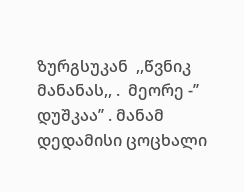ზურგსუკან  ,,წვნიკ მანანას,, .  მეორე -’’ დუშკაა’’ . მანამ დედამისი ცოცხალი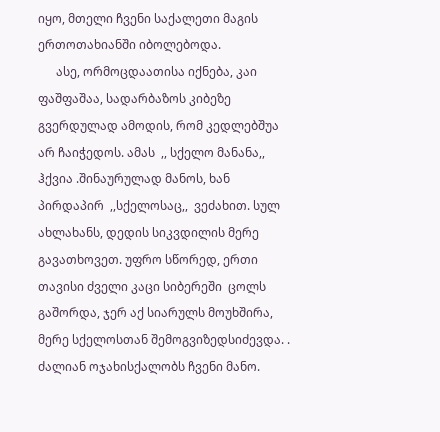იყო, მთელი ჩვენი საქალეთი მაგის ერთოთახიანში იბოლებოდა.
      ასე, ორმოცდაათისა იქნება, კაი ფაშფაშაა, სადარბაზოს კიბეზე გვერდულად ამოდის, რომ კედლებშუა არ ჩაიჭედოს. ამას  ,, სქელო მანანა,,  ჰქვია .შინაურულად მანოს, ხან პირდაპირ  ,,სქელოსაც,,  ვეძახით. სულ ახლახანს, დედის სიკვდილის მერე გავათხოვეთ. უფრო სწორედ, ერთი  თავისი ძველი კაცი სიბერეში  ცოლს გაშორდა, ჯერ აქ სიარულს მოუხშირა, მერე სქელოსთან შემოგვიზედსიძევდა. . ძალიან ოჯახისქალობს ჩვენი მანო.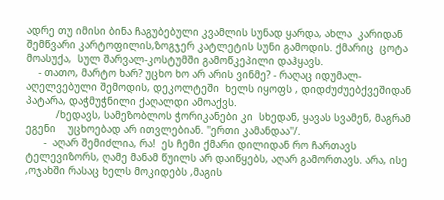ადრე თუ იმისი ბინა ჩაგუბებული კვამლის სუნად ყარდა, ახლა  კარიდან  შემწვარი კარტოფილის,ზოგჯერ კატლეტის სუნი გამოდის. ქმარიც  ცოტა მოასუქა,  სულ შარვალ-კოსტუმში გამოწკეპილი დაჰყავს.
    - თათო, მარტო ხარ? უცხო ხო არ არის ვინმე? - რაღაც იდუმალ-აღელვებული შემოდის, დეკოლტეში  ხელს იყოფს , დიდძუძუებქვეშიდან  პატარა, დაჭმუჭნილი ქაღალდი ამოაქვს.
          /ხედავს, სამეზობლოს ჭორიკანები კი  სხედან, ყავას სვამენ, მაგრამ ეგენი    უცხოებად არ ითვლებიან. ''ერთი კამანდაა''/.
      -  აღარ შემიძლია, რა!  ეს ჩემი ქმარი დილიდან რო ჩართავს ტელევიზორს, ღამე მანამ წუილს არ დაიწყებს, აღარ გამორთავს. არა, ისე ,ოჯახში რასაც ხელს მოკიდებს ,მაგის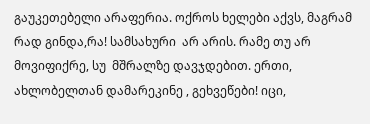გაუკეთებელი არაფერია. ოქროს ხელები აქვს, მაგრამ რად გინდა,რა! სამსახური  არ არის. რამე თუ არ მოვიფიქრე, სუ  მშრალზე დავჯდებით. ერთი, ახლობელთან დამარეკინე , გეხვეწები! იცი,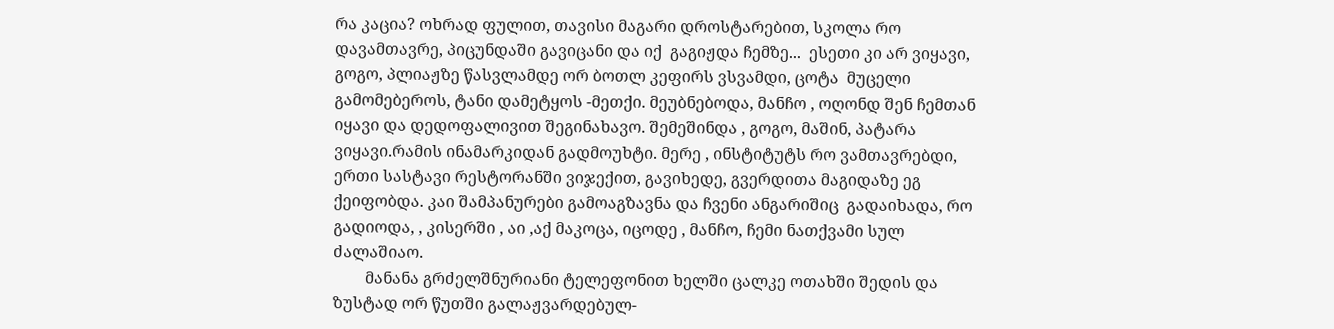რა კაცია? ოხრად ფულით, თავისი მაგარი დროსტარებით, სკოლა რო  დავამთავრე, პიცუნდაში გავიცანი და იქ  გაგიჟდა ჩემზე...  ესეთი კი არ ვიყავი, გოგო, პლიაჟზე წასვლამდე ორ ბოთლ კეფირს ვსვამდი, ცოტა  მუცელი გამომებეროს, ტანი დამეტყოს -მეთქი. მეუბნებოდა, მანჩო , ოღონდ შენ ჩემთან იყავი და დედოფალივით შეგინახავო. შემეშინდა , გოგო, მაშინ, პატარა ვიყავი.რამის ინამარკიდან გადმოუხტი. მერე , ინსტიტუტს რო ვამთავრებდი, ერთი სასტავი რესტორანში ვიჯექით, გავიხედე, გვერდითა მაგიდაზე ეგ ქეიფობდა. კაი შამპანურები გამოაგზავნა და ჩვენი ანგარიშიც  გადაიხადა, რო გადიოდა, , კისერში , აი ,აქ მაკოცა, იცოდე , მანჩო, ჩემი ნათქვამი სულ  ძალაშიაო.
        მანანა გრძელშნურიანი ტელეფონით ხელში ცალკე ოთახში შედის და  ზუსტად ორ წუთში გალაჟვარდებულ-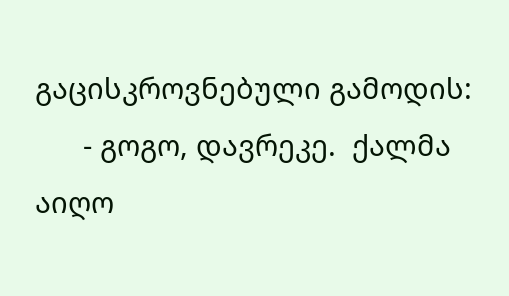გაცისკროვნებული გამოდის:
      - გოგო, დავრეკე.  ქალმა აიღო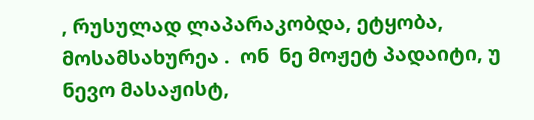, რუსულად ლაპარაკობდა, ეტყობა, მოსამსახურეა .  ონ  ნე მოჟეტ პადაიტი, უ ნევო მასაჟისტ,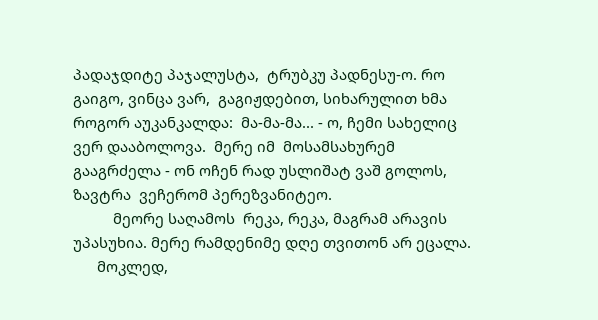პადაჯდიტე პაჯალუსტა,  ტრუბკუ პადნესუ-ო. რო გაიგო, ვინცა ვარ,  გაგიჟდებით, სიხარულით ხმა როგორ აუკანკალდა:  მა-მა-მა... - ო, ჩემი სახელიც ვერ დააბოლოვა.  მერე იმ  მოსამსახურემ  გააგრძელა - ონ ოჩენ რად უსლიშატ ვაშ გოლოს, ზავტრა  ვეჩერომ პერეზვანიტეო.
          მეორე საღამოს  რეკა, რეკა, მაგრამ არავის უპასუხია. მერე რამდენიმე დღე თვითონ არ ეცალა.
      მოკლედ,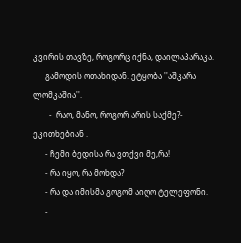კვირის თავზე, როგორც იქნა, დაილაპარაკა.
      გამოდის ოთახიდან. ეტყობა ''აშკარა ლომკაშია''.
        -  რაო, მანო, როგორ არის საქმე?- ეკითხებიან .
      - ჩემი ბედისა რა ვთქვი მე,რა!
      - რა იყო, რა მოხდა?
      - რა და იმისმა გოგომ აიღო ტელეფონი.
      -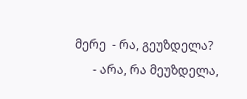მერე  - რა, გეუზდელა?
      - არა, რა მეუზდელა,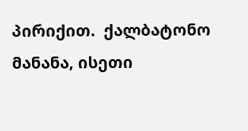პირიქით.  ქალბატონო მანანა, ისეთი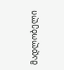მადლობელი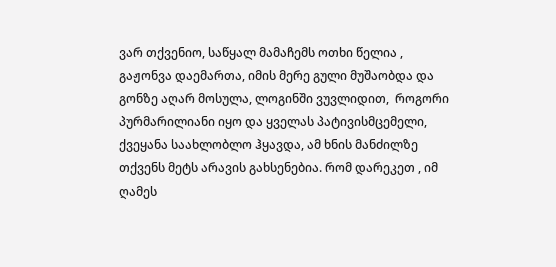ვარ თქვენიო, საწყალ მამაჩემს ოთხი წელია , გაჟონვა დაემართა, იმის მერე გული მუშაობდა და გონზე აღარ მოსულა, ლოგინში ვუვლიდით,  როგორი პურმარილიანი იყო და ყველას პატივისმცემელი, ქვეყანა საახლობლო ჰყავდა, ამ ხნის მანძილზე  თქვენს მეტს არავის გახსენებია. რომ დარეკეთ , იმ ღამეს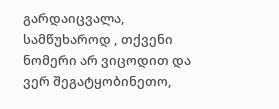გარდაიცვალა, სამწუხაროდ , თქვენი ნომერი არ ვიცოდით და ვერ შეგატყობინეთო,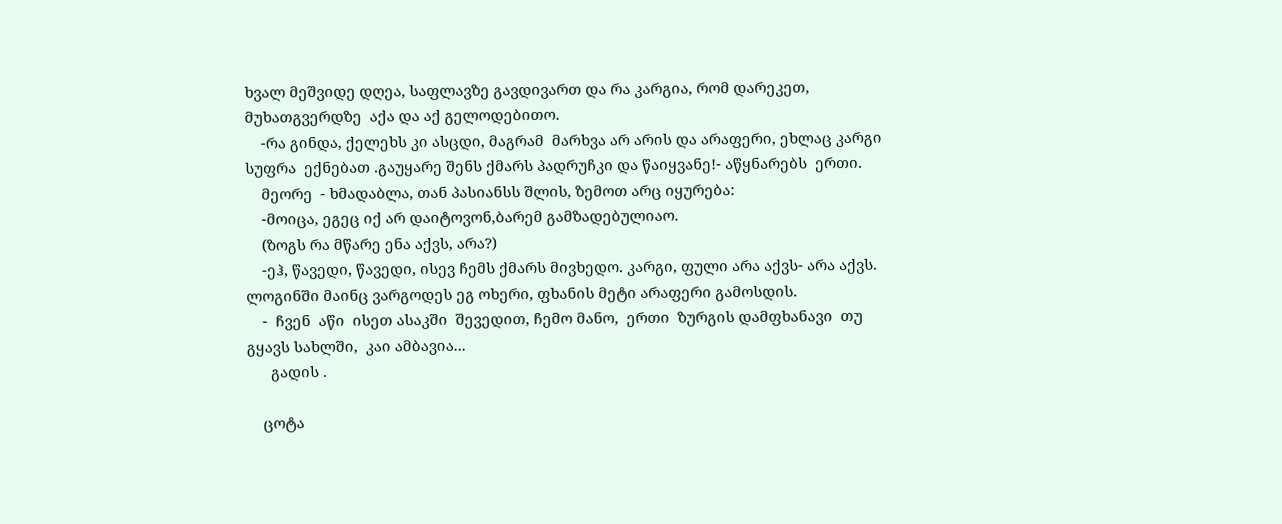ხვალ მეშვიდე დღეა, საფლავზე გავდივართ და რა კარგია, რომ დარეკეთ, მუხათგვერდზე  აქა და აქ გელოდებითო.
    -რა გინდა, ქელეხს კი ასცდი, მაგრამ  მარხვა არ არის და არაფერი, ეხლაც კარგი სუფრა  ექნებათ .გაუყარე შენს ქმარს პადრუჩკი და წაიყვანე!- აწყნარებს  ერთი.
    მეორე  - ხმადაბლა, თან პასიანსს შლის, ზემოთ არც იყურება:
    -მოიცა, ეგეც იქ არ დაიტოვონ,ბარემ გამზადებულიაო.
    (ზოგს რა მწარე ენა აქვს, არა?)
    -ეჰ, წავედი, წავედი, ისევ ჩემს ქმარს მივხედო. კარგი, ფული არა აქვს- არა აქვს. ლოგინში მაინც ვარგოდეს ეგ ოხერი, ფხანის მეტი არაფერი გამოსდის.
    -  ჩვენ  აწი  ისეთ ასაკში  შევედით, ჩემო მანო,  ერთი  ზურგის დამფხანავი  თუ გყავს სახლში,  კაი ამბავია...
      გადის .

    ცოტა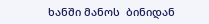ხანში მანოს  ბინიდან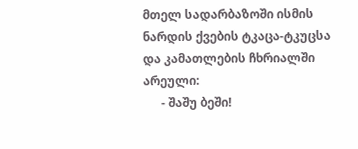მთელ სადარბაზოში ისმის  ნარდის ქვების ტკაცა-ტკუცსა  და კამათლების ჩხრიალში არეული:
      - შაშუ ბეში!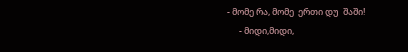- მომე რა, მომე  ერთი დუ  შაში!
      - მიდი,მიდი,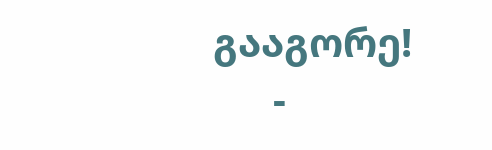გააგორე!
      -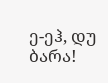ე-ეჰ, დუ ბარა!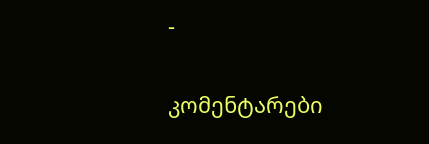-


კომენტარები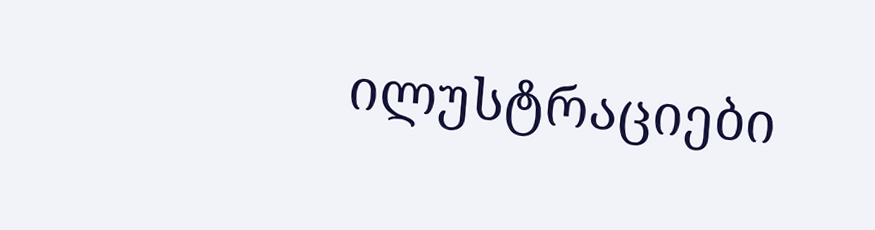ილუსტრაციები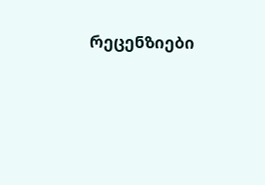რეცენზიები